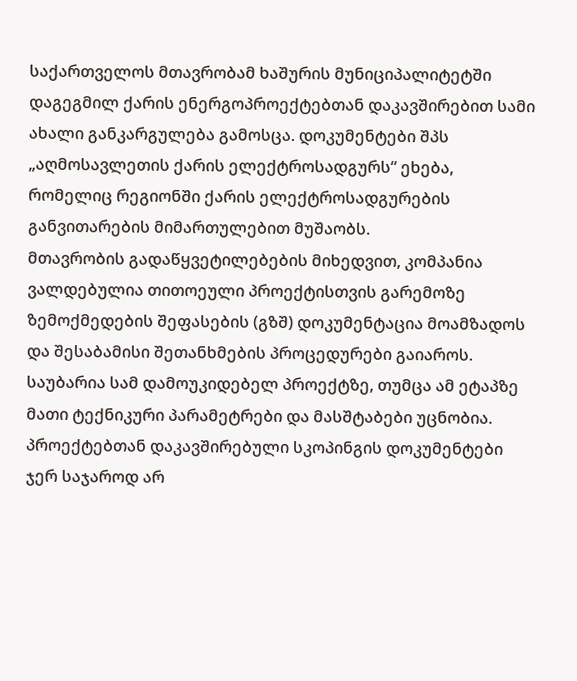საქართველოს მთავრობამ ხაშურის მუნიციპალიტეტში დაგეგმილ ქარის ენერგოპროექტებთან დაკავშირებით სამი ახალი განკარგულება გამოსცა. დოკუმენტები შპს „აღმოსავლეთის ქარის ელექტროსადგურს“ ეხება, რომელიც რეგიონში ქარის ელექტროსადგურების განვითარების მიმართულებით მუშაობს.
მთავრობის გადაწყვეტილებების მიხედვით, კომპანია ვალდებულია თითოეული პროექტისთვის გარემოზე ზემოქმედების შეფასების (გზშ) დოკუმენტაცია მოამზადოს და შესაბამისი შეთანხმების პროცედურები გაიაროს. საუბარია სამ დამოუკიდებელ პროექტზე, თუმცა ამ ეტაპზე მათი ტექნიკური პარამეტრები და მასშტაბები უცნობია.
პროექტებთან დაკავშირებული სკოპინგის დოკუმენტები ჯერ საჯაროდ არ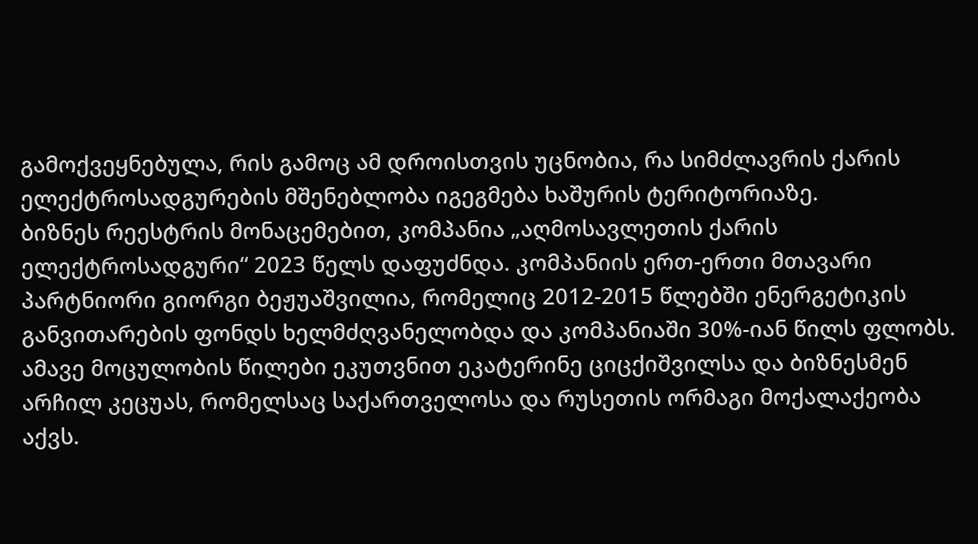გამოქვეყნებულა, რის გამოც ამ დროისთვის უცნობია, რა სიმძლავრის ქარის ელექტროსადგურების მშენებლობა იგეგმება ხაშურის ტერიტორიაზე.
ბიზნეს რეესტრის მონაცემებით, კომპანია „აღმოსავლეთის ქარის ელექტროსადგური“ 2023 წელს დაფუძნდა. კომპანიის ერთ-ერთი მთავარი პარტნიორი გიორგი ბეჟუაშვილია, რომელიც 2012-2015 წლებში ენერგეტიკის განვითარების ფონდს ხელმძღვანელობდა და კომპანიაში 30%-იან წილს ფლობს. ამავე მოცულობის წილები ეკუთვნით ეკატერინე ციცქიშვილსა და ბიზნესმენ არჩილ კეცუას, რომელსაც საქართველოსა და რუსეთის ორმაგი მოქალაქეობა აქვს.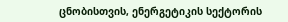ცნობისთვის, ენერგეტიკის სექტორის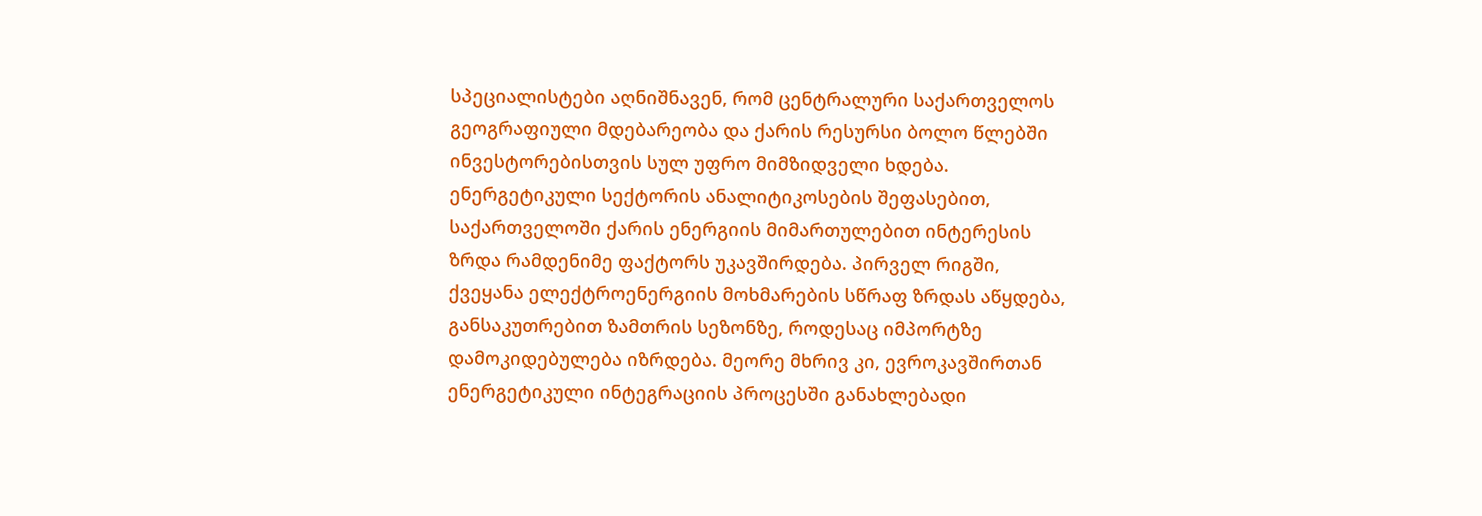სპეციალისტები აღნიშნავენ, რომ ცენტრალური საქართველოს გეოგრაფიული მდებარეობა და ქარის რესურსი ბოლო წლებში ინვესტორებისთვის სულ უფრო მიმზიდველი ხდება. ენერგეტიკული სექტორის ანალიტიკოსების შეფასებით, საქართველოში ქარის ენერგიის მიმართულებით ინტერესის ზრდა რამდენიმე ფაქტორს უკავშირდება. პირველ რიგში, ქვეყანა ელექტროენერგიის მოხმარების სწრაფ ზრდას აწყდება, განსაკუთრებით ზამთრის სეზონზე, როდესაც იმპორტზე დამოკიდებულება იზრდება. მეორე მხრივ კი, ევროკავშირთან ენერგეტიკული ინტეგრაციის პროცესში განახლებადი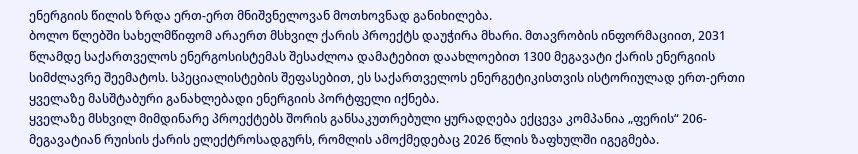ენერგიის წილის ზრდა ერთ-ერთ მნიშვნელოვან მოთხოვნად განიხილება.
ბოლო წლებში სახელმწიფომ არაერთ მსხვილ ქარის პროექტს დაუჭირა მხარი. მთავრობის ინფორმაციით, 2031 წლამდე საქართველოს ენერგოსისტემას შესაძლოა დამატებით დაახლოებით 1300 მეგავატი ქარის ენერგიის სიმძლავრე შეემატოს. სპეციალისტების შეფასებით, ეს საქართველოს ენერგეტიკისთვის ისტორიულად ერთ-ერთი ყველაზე მასშტაბური განახლებადი ენერგიის პორტფელი იქნება.
ყველაზე მსხვილ მიმდინარე პროექტებს შორის განსაკუთრებული ყურადღება ექცევა კომპანია „ფერის“ 206-მეგავატიან რუისის ქარის ელექტროსადგურს, რომლის ამოქმედებაც 2026 წლის ზაფხულში იგეგმება.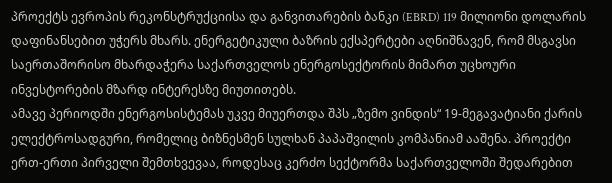პროექტს ევროპის რეკონსტრუქციისა და განვითარების ბანკი (EBRD) 119 მილიონი დოლარის დაფინანსებით უჭერს მხარს. ენერგეტიკული ბაზრის ექსპერტები აღნიშნავენ, რომ მსგავსი საერთაშორისო მხარდაჭერა საქართველოს ენერგოსექტორის მიმართ უცხოური ინვესტორების მზარდ ინტერესზე მიუთითებს.
ამავე პერიოდში ენერგოსისტემას უკვე მიუერთდა შპს „ზემო ვინდის“ 19-მეგავატიანი ქარის ელექტროსადგური, რომელიც ბიზნესმენ სულხან პაპაშვილის კომპანიამ ააშენა. პროექტი ერთ-ერთი პირველი შემთხვევაა, როდესაც კერძო სექტორმა საქართველოში შედარებით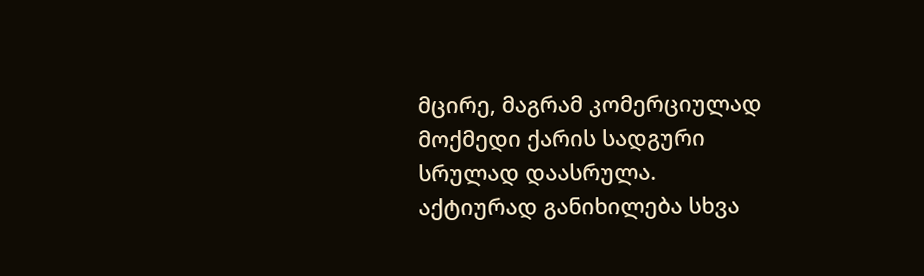მცირე, მაგრამ კომერციულად მოქმედი ქარის სადგური სრულად დაასრულა.
აქტიურად განიხილება სხვა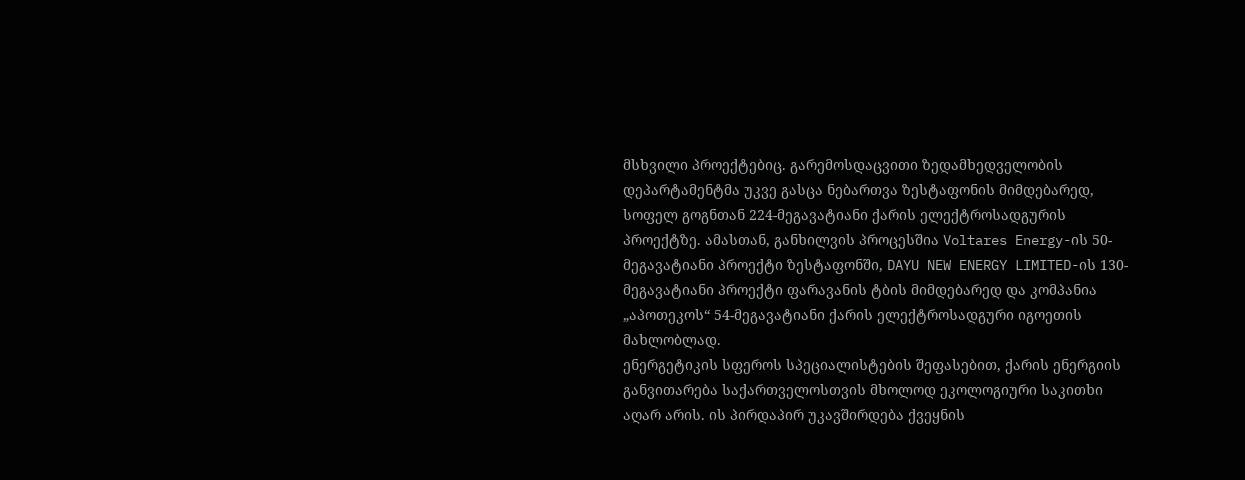მსხვილი პროექტებიც. გარემოსდაცვითი ზედამხედველობის დეპარტამენტმა უკვე გასცა ნებართვა ზესტაფონის მიმდებარედ, სოფელ გოგნთან 224-მეგავატიანი ქარის ელექტროსადგურის პროექტზე. ამასთან, განხილვის პროცესშია Voltares Energy-ის 50-მეგავატიანი პროექტი ზესტაფონში, DAYU NEW ENERGY LIMITED-ის 130-მეგავატიანი პროექტი ფარავანის ტბის მიმდებარედ და კომპანია „აპოთეკოს“ 54-მეგავატიანი ქარის ელექტროსადგური იგოეთის მახლობლად.
ენერგეტიკის სფეროს სპეციალისტების შეფასებით, ქარის ენერგიის განვითარება საქართველოსთვის მხოლოდ ეკოლოგიური საკითხი აღარ არის. ის პირდაპირ უკავშირდება ქვეყნის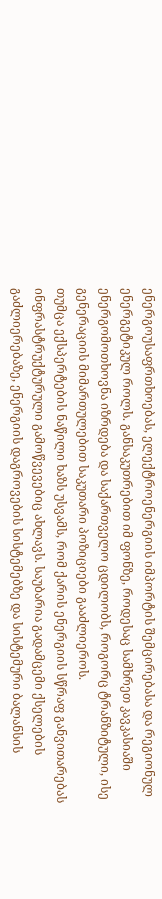ენერგოუსაფრთხოებას, ელექტროენერგიის იმპორტის შემცირებასა და რეგიონულ ენერგეტიკულ როლს. განსაკუთრებით იმ ფონზე, როდესაც სამხრეთ კავკასიაში ენერგომოთხოვნა იზრდება და საქართველო ცდილობს, როგორც ტრანზიტული, ისე გენერაციის მიმართულებით საკუთარი პოზიციები გააძლიეროს.
თუმცა ექსპერტების ნაწილი ხაზს უსვამს, რომ ქარის ენერგიის სწრაფ განვითარებას ინფრასტრუქტურული გამოწვევებიც ახლავს. საუბარია გადამცემი ქსელების გაძლიერებაზე, ენერგიის დაგროვების სისტემებზე და სისტემური ბალანსის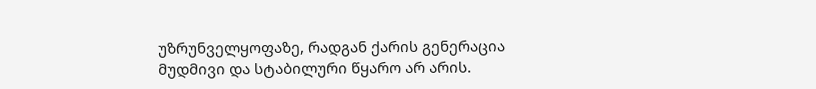უზრუნველყოფაზე, რადგან ქარის გენერაცია მუდმივი და სტაბილური წყარო არ არის.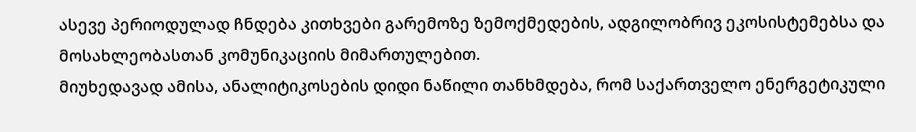ასევე პერიოდულად ჩნდება კითხვები გარემოზე ზემოქმედების, ადგილობრივ ეკოსისტემებსა და მოსახლეობასთან კომუნიკაციის მიმართულებით.
მიუხედავად ამისა, ანალიტიკოსების დიდი ნაწილი თანხმდება, რომ საქართველო ენერგეტიკული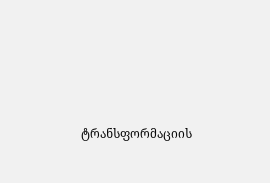ტრანსფორმაციის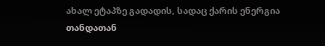ახალ ეტაპზე გადადის, სადაც ქარის ენერგია თანდათან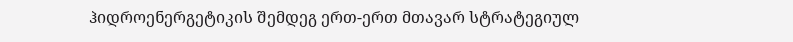ჰიდროენერგეტიკის შემდეგ ერთ-ერთ მთავარ სტრატეგიულ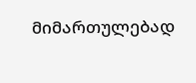მიმართულებად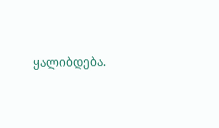ყალიბდება.